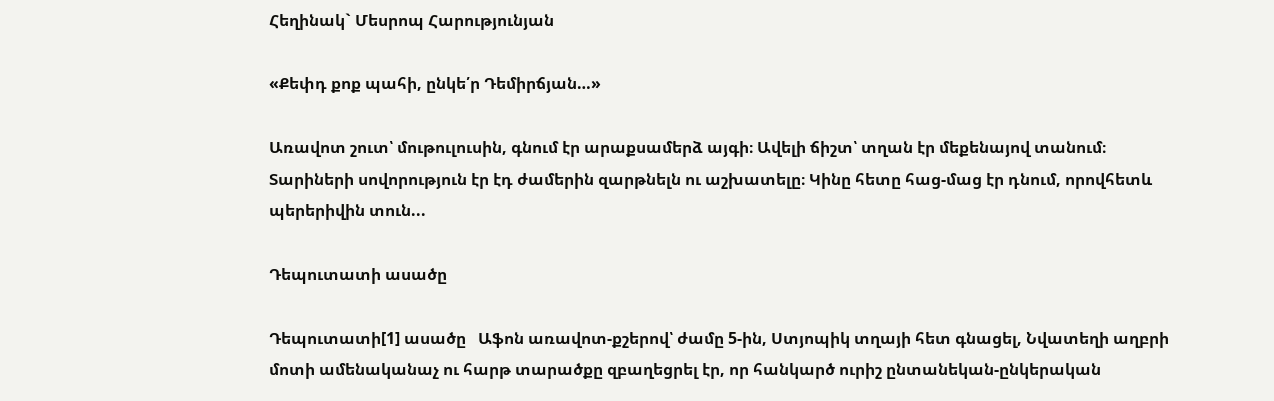Հեղինակ` Մեսրոպ Հարությունյան

«Քեփդ քոք պահի, ընկե՛ր Դեմիրճյան…»

Առավոտ շուտ՝ մութուլուսին, գնում էր արաքսամերձ այգի։ Ավելի ճիշտ՝ տղան էր մեքենայով տանում։ Տարիների սովորություն էր էդ ժամերին զարթնելն ու աշխատելը։ Կինը հետը հաց-մաց էր դնում, որովհետև պերերիվին տուն...

Դեպուտատի ասածը

Դեպուտատի[1] ասածը   Աֆոն առավոտ-քշերով՝ ժամը 5-ին, Ստյոպիկ տղայի հետ գնացել, Նվատեղի աղբրի մոտի ամենականաչ ու հարթ տարածքը զբաղեցրել էր, որ հանկարծ ուրիշ ընտանեկան-ընկերական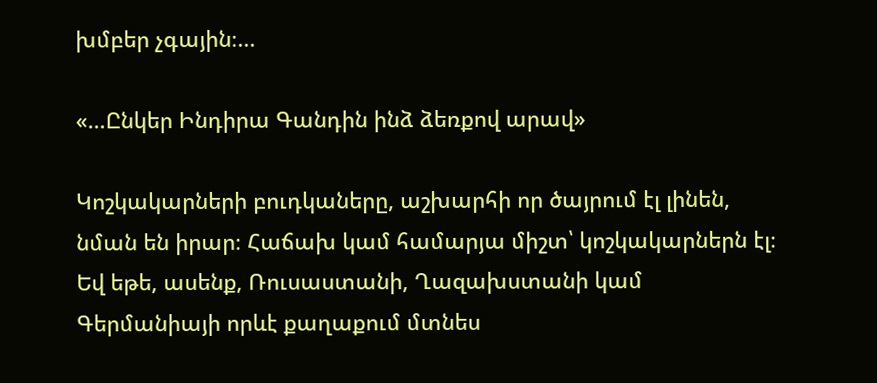խմբեր չգային։...

«…Ընկեր Ինդիրա Գանդին ինձ ձեռքով արավ»

Կոշկակարների բուդկաները, աշխարհի որ ծայրում էլ լինեն, նման են իրար։ Հաճախ կամ համարյա միշտ՝ կոշկակարներն էլ։ Եվ եթե, ասենք, Ռուսաստանի, Ղազախստանի կամ Գերմանիայի որևէ քաղաքում մտնես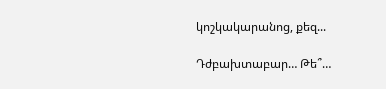կոշկակարանոց, քեզ...

Դժբախտաբար… Թե՞…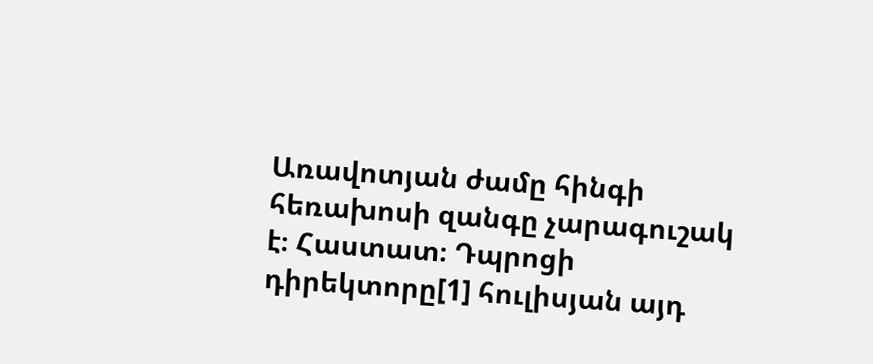Առավոտյան ժամը հինգի հեռախոսի զանգը չարագուշակ է։ Հաստատ։ Դպրոցի դիրեկտորը[1] հուլիսյան այդ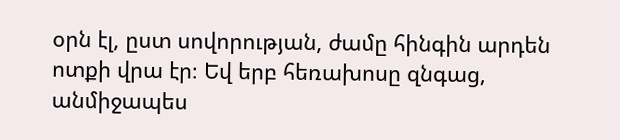օրն էլ, ըստ սովորության, ժամը հինգին արդեն ոտքի վրա էր։ Եվ երբ հեռախոսը զնգաց, անմիջապես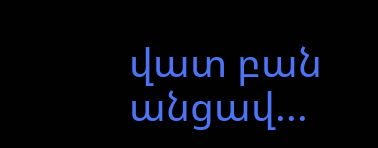վատ բան անցավ...